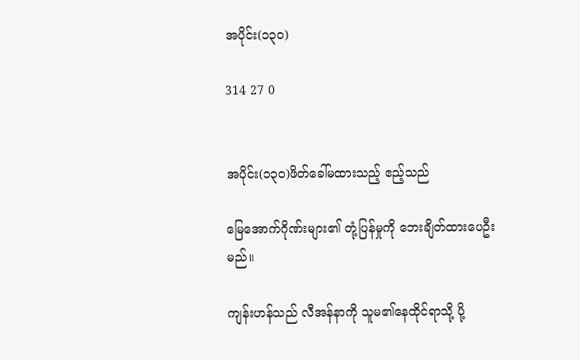အပိုင်း(၁၃၀)

314 27 0


အပိုင်း(၁၃၀)ဖိတ်ခေါ်မထားသည့် ဧည့်သည်

မြေအောက်ဂိုဏ်းများ၏ တုံ့ပြန်မှုကို ဘေးချိတ်ထားပေဦးမည်။

ကျန်းဟန်သည် လီအန်နာကို သူမ၏နေထိုင်ရာသို့ ပို့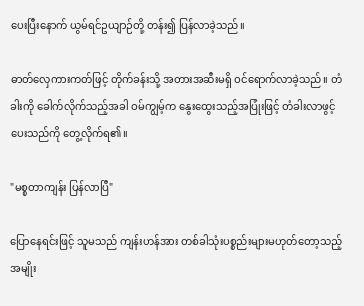ပေးပြီးနောက် ယွမ်ရင်ဥယျာဉ်တို့ တန်း၍ ပြန်လာခဲ့သည်။

ဓာတ်လှေကားကတ်ဖြင့် တိုက်ခန်းသို့ အတားအဆီးမရှိ ဝင်ရောက်လာခဲ့သည်။ တံခါးကို ခေါက်လိုက်သည့်အခါ ဝမ်ကျွမ့်က နွေးထွေးသည့်အပြုံးဖြင့် တံခါးလာဖွင့်ပေးသည်ကို တွေ့လိုက်ရ၏။

"မစ္စတာကျန်း ပြန်လာပြီ"

ပြောနေရင်းဖြင့် သူမသည် ကျန်းဟန်အား တစ်ခါသုံးပစ္စည်းများမဟုတ်တော့သည့် အမျိုး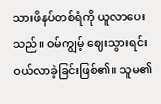သားဖိနပ်တစ်ရံကို ယူလာပေးသည်။ ဝမ်ကျွမ့် ဈေးသွားရင်း ဝယ်လာခဲ့ခြင်းဖြစ်၏။ သူမ၏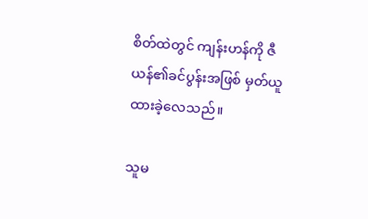စိတ်ထဲတွင် ကျန်းဟန်ကို ဇီယန်၏ခင်ပွန်းအဖြစ် မှတ်ယူထားခဲ့လေသည်။

သူမ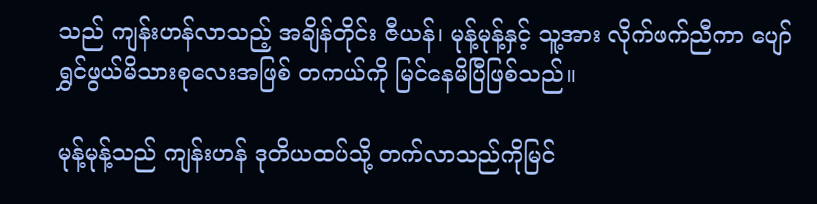သည် ကျန်းဟန်လာသည့် အချိန်တိုင်း ဇီယန်၊ မုန့်မုန့်နှင့် သူ့အား လိုက်ဖက်ညီကာ ပျော်ရွှင်ဖွယ်မိသားစုလေးအဖြစ် တကယ်ကို မြင်နေမိပြီဖြစ်သည်။

မုန့်မုန့်သည် ကျန်းဟန် ဒုတိယထပ်သို့ တက်လာသည်ကိုမြင်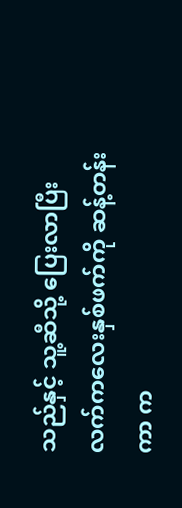သည်နှင့် သူ့ဆီသို့ ပြေးလာပြီး လက်ကလေးနှစ်ဖက်ကို ဆန့်တန်းကာ က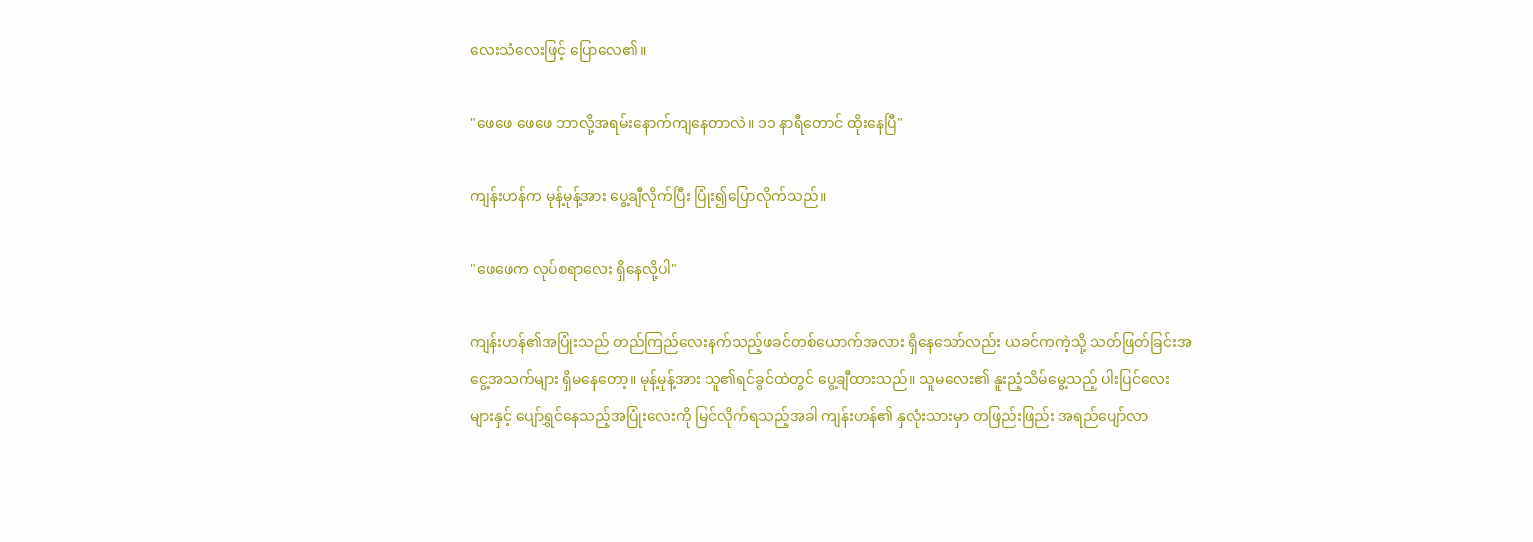လေးသံလေးဖြင့် ပြောလေ၏။

"ဖေဖေ ဖေဖေ ဘာလို့အရမ်းနောက်ကျနေတာလဲ။ ၁၁ နာရီတောင် ထိုးနေပြီ"

ကျန်းဟန်က မုန့်မုန့်အား ပွေ့ချီလိုက်ပြီး ပြုံး၍ပြောလိုက်သည်။

"ဖေဖေက လုပ်စရာလေး ရှိနေလို့ပါ"

ကျန်းဟန်၏အပြုံးသည် တည်ကြည်လေးနက်သည့်ဖခင်တစ်ယောက်အလား ရှိနေသော်လည်း ယခင်ကကဲ့သို့ သတ်ဖြတ်ခြင်းအငွေ့အသက်များ ရှိမနေတော့။ မုန့်မုန့်အား သူ၏ရင်ခွင်ထဲတွင် ပွေ့ချီထားသည်။ သူမလေး၏ နူးညံ့သိမ်မွေ့သည့် ပါးပြင်လေးများနှင့် ပျော်ရွှင်နေသည့်အပြုံးလေးကို မြင်လိုက်ရသည့်အခါ ကျန်းဟန်၏ နှလုံးသားမှာ တဖြည်းဖြည်း အရည်ပျော်လာ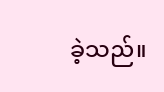ခဲ့သည်။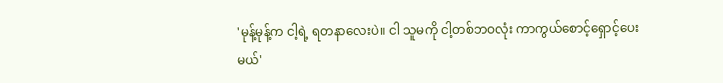'မုန့်မုန့်က ငါ့ရဲ့ ရတနာလေးပဲ။ ငါ သူမကို ငါ့တစ်ဘဝလုံး ကာကွယ်စောင့်‌ရှောင့်ပေးမယ်'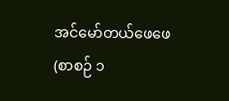အင်မော်တယ်ဖေဖေ (စာစဉ် ၁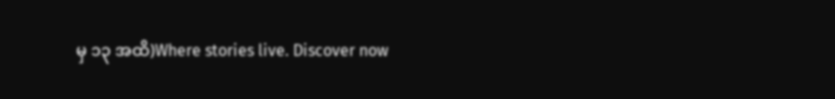မှ ၁၃ အထိ)Where stories live. Discover now